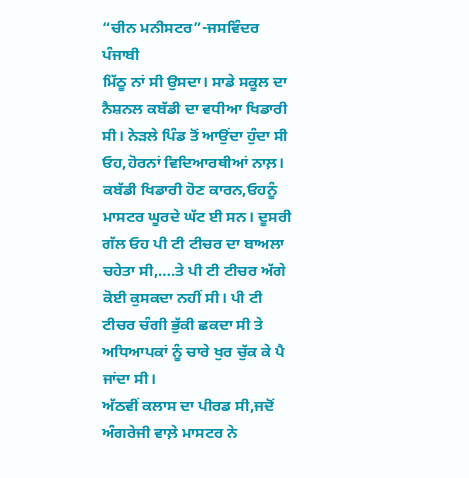“ਚੀਨ ਮਨੀਸਟਰ”-ਜਸਵਿੰਦਰ ਪੰਜਾਬੀ
ਮਿੱਠੂ ਨਾਂ ਸੀ ਉਸਦਾ। ਸਾਡੇ ਸਕੂਲ ਦਾ ਨੈਸ਼ਨਲ ਕਬੱਡੀ ਦਾ ਵਧੀਆ ਖਿਡਾਰੀ ਸੀ। ਨੇੜਲੇ ਪਿੰਡ ਤੋਂ ਆਉਂਦਾ ਹੁੰਦਾ ਸੀ ਓਹ,ਹੋਰਨਾਂ ਵਿਦਿਆਰਥੀਆਂ ਨਾਲ਼। ਕਬੱਡੀ ਖਿਡਾਰੀ ਹੋਣ ਕਾਰਨ,ਓਹਨੂੰ ਮਾਸਟਰ ਘੂਰਦੇ ਘੱਟ ਈ ਸਨ। ਦੂਸਰੀ ਗੱਲ ਓਹ ਪੀ ਟੀ ਟੀਚਰ ਦਾ ਬਾਅਲਾ ਚਹੇਤਾ ਸੀ,….ਤੇ ਪੀ ਟੀ ਟੀਚਰ ਅੱਗੇ ਕੋਈ ਕੁਸਕਦਾ ਨਹੀਂ ਸੀ। ਪੀ ਟੀ ਟੀਚਰ ਚੰਗੀ ਭੁੱਕੀ ਛਕਦਾ ਸੀ ਤੇ ਅਧਿਆਪਕਾਂ ਨੂੰ ਚਾਰੇ ਖੁਰ ਚੁੱਕ ਕੇ ਪੈ ਜਾਂਦਾ ਸੀ।
ਅੱਠਵੀਂ ਕਲਾਸ ਦਾ ਪੀਰਡ ਸੀ,ਜਦੋਂ ਅੰਗਰੇਜੀ ਵਾਲ਼ੇ ਮਾਸਟਰ ਨੇ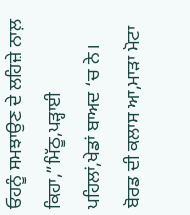ਓਹਨੂੰ ਸਮਝਾਉਣ ਦੇ ਲਹਿਜ਼ੇ ਨਾਲ਼ ਕਿਹਾ,”ਮਿੱਠੂ,ਪੜ੍ਹਾਈ ਪਹਿਲਾਂ,ਖੇਡਾਂ ਬਾਅਦ ‘ਚ ਨੇ। ਬੋਰਡ ਦੀ ਕਲਾਸ ਆ,ਮਾੜਾ ਮੋਟਾ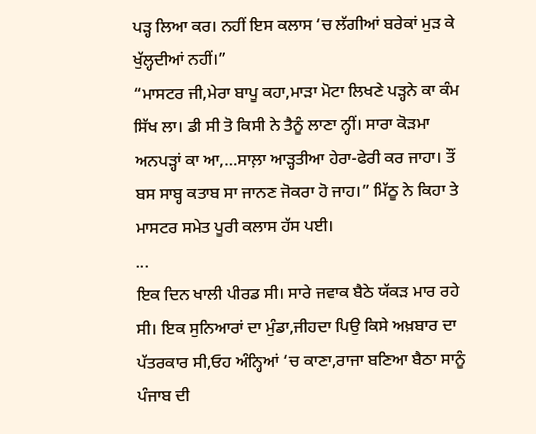ਪੜ੍ਹ ਲਿਆ ਕਰ। ਨਹੀਂ ਇਸ ਕਲਾਸ ‘ਚ ਲੱਗੀਆਂ ਬਰੇਕਾਂ ਮੁੜ ਕੇ ਖੁੱਲ੍ਹਦੀਆਂ ਨਹੀਂ।”
“ਮਾਸਟਰ ਜੀ,ਮੇਰਾ ਬਾਪੂ ਕਹਾ,ਮਾੜਾ ਮੋਟਾ ਲਿਖਣੇ ਪੜ੍ਹਨੇ ਕਾ ਕੰਮ ਸਿੱਖ ਲਾ। ਡੀ ਸੀ ਤੋ ਕਿਸੀ ਨੇ ਤੈਨੂੰ ਲਾਣਾ ਨ੍ਹੀਂ। ਸਾਰਾ ਕੋੜਮਾ ਅਨਪੜ੍ਹਾਂ ਕਾ ਆ,…ਸਾਲ਼ਾ ਆੜ੍ਹਤੀਆ ਹੇਰਾ-ਫੇਰੀ ਕਰ ਜਾਹਾ। ਤੌਂ ਬਸ ਸਾਬ੍ਹ ਕਤਾਬ ਸਾ ਜਾਨਣ ਜੋਕਰਾ ਹੋ ਜਾਹ।” ਮਿੱਠੂ ਨੇ ਕਿਹਾ ਤੇ ਮਾਸਟਰ ਸਮੇਤ ਪੂਰੀ ਕਲਾਸ ਹੱਸ ਪਈ।
...
ਇਕ ਦਿਨ ਖਾਲੀ ਪੀਰਡ ਸੀ। ਸਾਰੇ ਜਵਾਕ ਬੈਠੇ ਯੱਕੜ ਮਾਰ ਰਹੇ ਸੀ। ਇਕ ਸੁਨਿਆਰਾਂ ਦਾ ਮੁੰਡਾ,ਜੀਹਦਾ ਪਿਉ ਕਿਸੇ ਅਖ਼ਬਾਰ ਦਾ ਪੱਤਰਕਾਰ ਸੀ,ਓਹ ਅੰਨ੍ਹਿਆਂ ‘ਚ ਕਾਣਾ,ਰਾਜਾ ਬਣਿਆ ਬੈਠਾ ਸਾਨੂੰ ਪੰਜਾਬ ਦੀ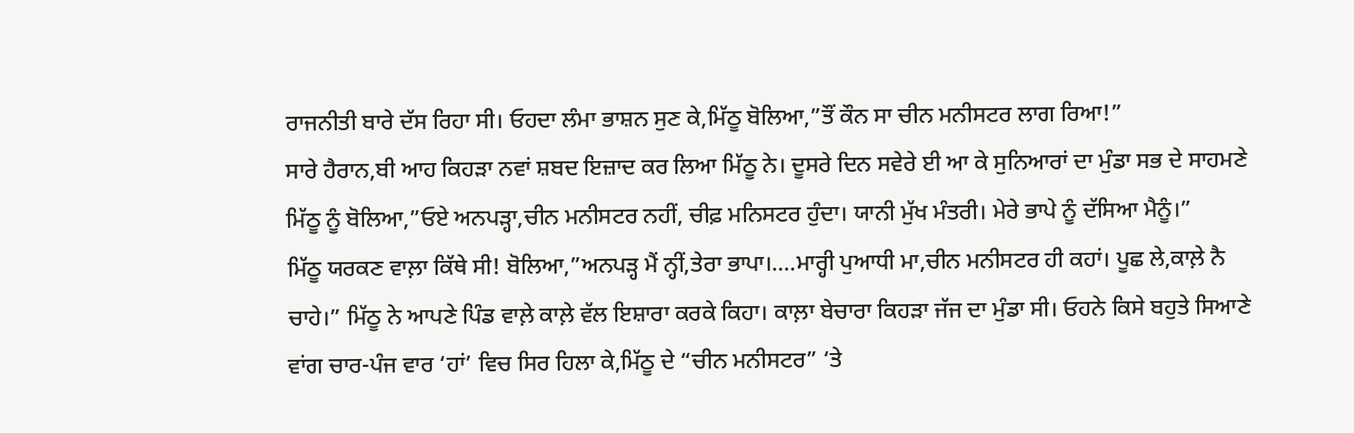ਰਾਜਨੀਤੀ ਬਾਰੇ ਦੱਸ ਰਿਹਾ ਸੀ। ਓਹਦਾ ਲੰਮਾ ਭਾਸ਼ਨ ਸੁਣ ਕੇ,ਮਿੱਠੂ ਬੋਲਿਆ,”ਤੌਂ ਕੌਨ ਸਾ ਚੀਨ ਮਨੀਸਟਰ ਲਾਗ ਰਿਆ!”
ਸਾਰੇ ਹੈਰਾਨ,ਬੀ ਆਹ ਕਿਹੜਾ ਨਵਾਂ ਸ਼ਬਦ ਇਜ਼ਾਦ ਕਰ ਲਿਆ ਮਿੱਠੂ ਨੇ। ਦੂਸਰੇ ਦਿਨ ਸਵੇਰੇ ਈ ਆ ਕੇ ਸੁਨਿਆਰਾਂ ਦਾ ਮੁੰਡਾ ਸਭ ਦੇ ਸਾਹਮਣੇ ਮਿੱਠੂ ਨੂੰ ਬੋਲਿਆ,”ਓਏ ਅਨਪੜ੍ਹਾ,ਚੀਨ ਮਨੀਸਟਰ ਨਹੀਂ, ਚੀਫ਼ ਮਨਿਸਟਰ ਹੁੰਦਾ। ਯਾਨੀ ਮੁੱਖ ਮੰਤਰੀ। ਮੇਰੇ ਭਾਪੇ ਨੂੰ ਦੱਸਿਆ ਮੈਨੂੰ।”
ਮਿੱਠੂ ਯਰਕਣ ਵਾਲ਼ਾ ਕਿੱਥੇ ਸੀ! ਬੋਲਿਆ,”ਅਨਪੜ੍ਹ ਮੈਂ ਨ੍ਹੀਂ,ਤੇਰਾ ਭਾਪਾ।….ਮਾਰ੍ਹੀ ਪੁਆਧੀ ਮਾ,ਚੀਨ ਮਨੀਸਟਰ ਹੀ ਕਹਾਂ। ਪੂਛ ਲੇ,ਕਾਲ਼ੇ ਨੈ ਚਾਹੇ।” ਮਿੱਠੂ ਨੇ ਆਪਣੇ ਪਿੰਡ ਵਾਲ਼ੇ ਕਾਲ਼ੇ ਵੱਲ ਇਸ਼ਾਰਾ ਕਰਕੇ ਕਿਹਾ। ਕਾਲ਼ਾ ਬੇਚਾਰਾ ਕਿਹੜਾ ਜੱਜ ਦਾ ਮੁੰਡਾ ਸੀ। ਓਹਨੇ ਕਿਸੇ ਬਹੁਤੇ ਸਿਆਣੇ ਵਾਂਗ ਚਾਰ-ਪੰਜ ਵਾਰ ‘ਹਾਂ’ ਵਿਚ ਸਿਰ ਹਿਲਾ ਕੇ,ਮਿੱਠੂ ਦੇ “ਚੀਨ ਮਨੀਸਟਰ” ‘ਤੇ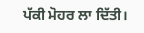ਪੱਕੀ ਮੋਹਰ ਲਾ ਦਿੱਤੀ।